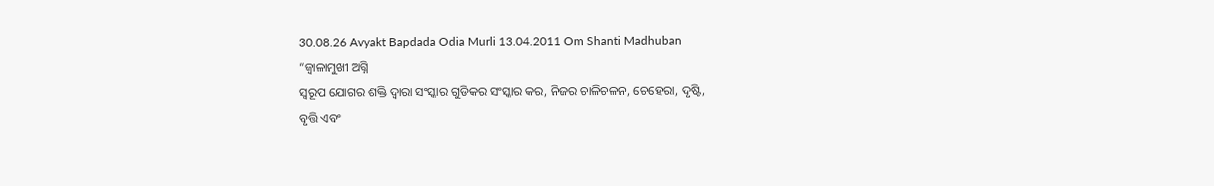30.08.26 Avyakt Bapdada Odia Murli 13.04.2011 Om Shanti Madhuban
“ଜ୍ୱାଳାମୁଖୀ ଅଗ୍ନି
ସ୍ୱରୂପ ଯୋଗର ଶକ୍ତି ଦ୍ୱାରା ସଂସ୍କାର ଗୁଡିକର ସଂସ୍କାର କର, ନିଜର ଚାଳିଚଳନ, ଚେହେରା, ଦୃଷ୍ଟି,
ବୃତ୍ତି ଏବଂ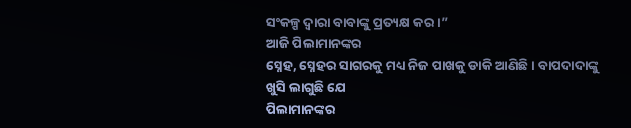ସଂକଳ୍ପ ଦ୍ୱାରା ବାବାଙ୍କୁ ପ୍ରତ୍ୟକ୍ଷ କର ।”
ଆଜି ପିଲାମାନଙ୍କର
ସ୍ନେହ, ସ୍ନେହର ସାଗରକୁ ମଧ୍ୟ ନିଜ ପାଖକୁ ଡାକି ଆଣିଛି । ବାପଦାଦାଙ୍କୁ ଖୁସି ଲାଗୁଛି ଯେ
ପିଲାମାନଙ୍କର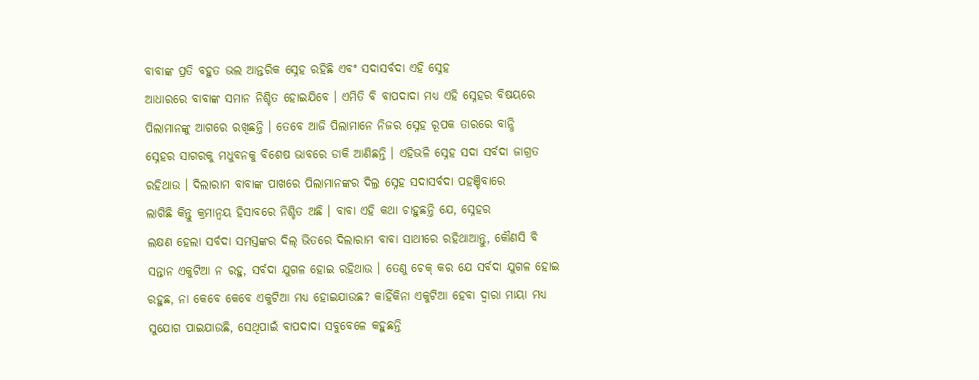ବାବାଙ୍କ ପ୍ରତି ବହୁତ ଭଲ ଆନ୍ତରିକ ସ୍ନେହ ରହିଛି ଏବଂ ସଦାସର୍ବଦା ଏହି ସ୍ନେହ
ଆଧାରରେ ବାବାଙ୍କ ସମାନ ନିଶ୍ଚିତ ହୋଇଯିବେ । ଏମିତି ବି ବାପଦାଦା ମଧ୍ୟ ଏହି ସ୍ନେହର ବିଷୟରେ
ପିଲାମାନଙ୍କୁ ଆଗରେ ରଖିଛନ୍ତି । ତେବେ ଆଜି ପିଲାମାନେ ନିଜର ସ୍ନେହ ରୂପକ ତାରରେ ବାନ୍ଧି
ସ୍ନେହର ସାଗରକୁ ମଧୁବନକୁ ବିଶେଷ ଭାବରେ ଡାକି ଆଣିଛନ୍ତି । ଏହିଭଳି ସ୍ନେହ ସଦା ସର୍ବଦା ଜାଗ୍ରତ
ରହିଥାଉ । ଦିଲାରାମ ବାବାଙ୍କ ପାଖରେ ପିଲାମାନଙ୍କର ଦିଲ୍ର ସ୍ନେହ ସଦାସର୍ବଦା ପହଞ୍ଚିବାରେ
ଲାଗିଛି କିନ୍ତୁ କ୍ରମାନ୍ୱୟ ହିସାବରେ ନିଶ୍ଚିତ ଅଛି । ବାବା ଏହି କଥା ଚାହୁଛନ୍ତି ଯେ, ସ୍ନେହର
ଲକ୍ଷଣ ହେଲା ସର୍ବଦା ସମସ୍ତଙ୍କର ଦିଲ୍ ଭିତରେ ଦିଲାରାମ ବାବା ସାଥୀରେ ରହିଥାଆନ୍ତୁ, କୌଣସି ବି
ସନ୍ତାନ ଏକୁଟିଆ ନ ରହୁ, ସର୍ବଦା ଯୁଗଳ ହୋଇ ରହିଥାଉ । ତେଣୁ ଚେକ୍ କର ଯେ ସର୍ବଦା ଯୁଗଳ ହୋଇ
ରହୁଛ, ନା କେବେ କେବେ ଏକୁଟିଆ ମଧ୍ୟ ହୋଇଯାଉଛ? କାହିଁକିନା ଏକୁଟିଆ ହେବା ଦ୍ୱାରା ମାୟା ମଧ୍ୟ
ସୁଯୋଗ ପାଇଯାଉଛି, ସେଥିପାଇଁ ବାପଦାଦା ସବୁବେଳେ କହୁଛନ୍ତି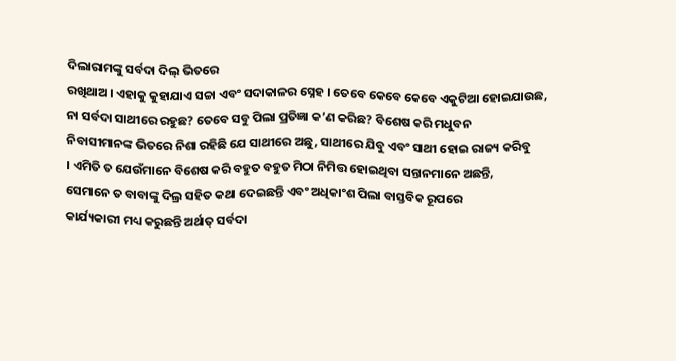ଦିଲାରାମଙ୍କୁ ସର୍ବଦା ଦିଲ୍ ଭିତରେ
ରଖିଥାଅ । ଏହାକୁ କୁହାଯାଏ ସଚ୍ଚା ଏବଂ ସଦାକାଳର ସ୍ନେହ । ତେବେ କେବେ କେବେ ଏକୁଟିଆ ହୋଇଯାଉଛ,
ନା ସର୍ବଦା ସାଥୀରେ ରହୁଛ? ତେବେ ସବୁ ପିଲା ପ୍ରତିଜ୍ଞା କ’ଣ କରିଛ? ବିଶେଷ କରି ମଧୁବନ
ନିବାସୀମାନଙ୍କ ଭିତରେ ନିଶା ରହିଛି ଯେ ସାଥୀରେ ଅଛୁ, ସାଥୀରେ ଯିବୁ ଏବଂ ସାଥୀ ହୋଇ ରାଜ୍ୟ କରିବୁ
। ଏମିତି ତ ଯେଉଁମାନେ ବିଶେଷ କରି ବହୁତ ବହୁତ ମିଠା ନିମିତ୍ତ ହୋଇଥିବା ସନ୍ତାନମାନେ ଅଛନ୍ତି,
ସେମାନେ ତ ବାବାଙ୍କୁ ଦିଲ୍ର ସହିତ କଥା ଦେଇଛନ୍ତି ଏବଂ ଅଧିକାଂଶ ପିଲା ବାସ୍ତବିକ ରୂପରେ
କାର୍ଯ୍ୟକାରୀ ମଧ୍ୟ କରୁଛନ୍ତି ଅର୍ଥାତ୍ ସର୍ବଦା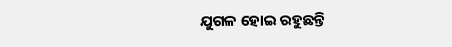ଯୁଗଳ ହୋଇ ରହୁଛନ୍ତି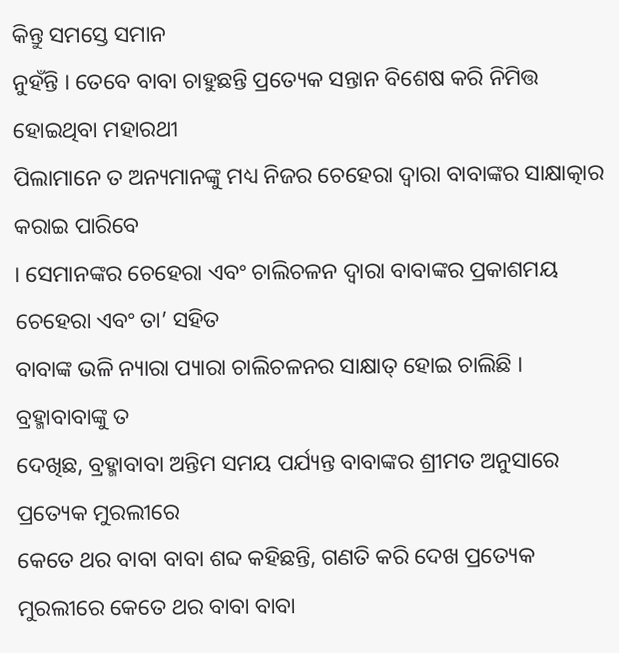କିନ୍ତୁ ସମସ୍ତେ ସମାନ
ନୁହଁନ୍ତି । ତେବେ ବାବା ଚାହୁଛନ୍ତି ପ୍ରତ୍ୟେକ ସନ୍ତାନ ବିଶେଷ କରି ନିମିତ୍ତ ହୋଇଥିବା ମହାରଥୀ
ପିଲାମାନେ ତ ଅନ୍ୟମାନଙ୍କୁ ମଧ୍ୟ ନିଜର ଚେହେରା ଦ୍ୱାରା ବାବାଙ୍କର ସାକ୍ଷାତ୍କାର କରାଇ ପାରିବେ
। ସେମାନଙ୍କର ଚେହେରା ଏବଂ ଚାଲିଚଳନ ଦ୍ୱାରା ବାବାଙ୍କର ପ୍ରକାଶମୟ ଚେହେରା ଏବଂ ତା’ ସହିତ
ବାବାଙ୍କ ଭଳି ନ୍ୟାରା ପ୍ୟାରା ଚାଲିଚଳନର ସାକ୍ଷାତ୍ ହୋଇ ଚାଲିଛି ।
ବ୍ରହ୍ମାବାବାଙ୍କୁ ତ
ଦେଖିଛ, ବ୍ରହ୍ମାବାବା ଅନ୍ତିମ ସମୟ ପର୍ଯ୍ୟନ୍ତ ବାବାଙ୍କର ଶ୍ରୀମତ ଅନୁସାରେ ପ୍ରତ୍ୟେକ ମୁରଲୀରେ
କେତେ ଥର ବାବା ବାବା ଶବ୍ଦ କହିଛନ୍ତି, ଗଣତି କରି ଦେଖ ପ୍ରତ୍ୟେକ ମୁରଲୀରେ କେତେ ଥର ବାବା ବାବା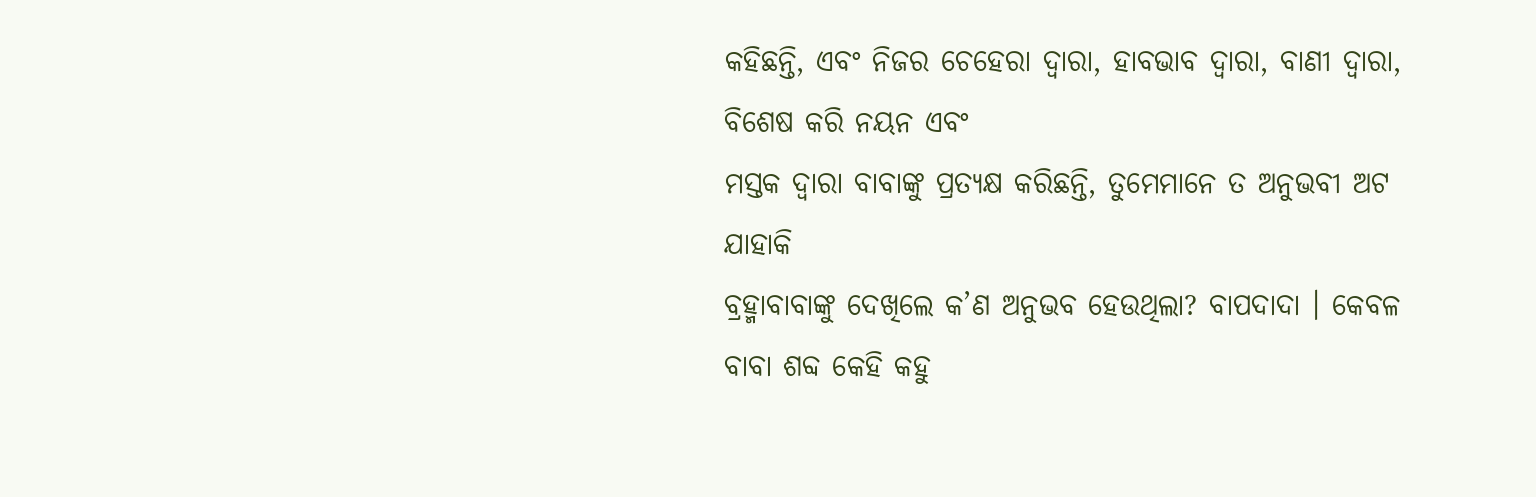କହିଛନ୍ତି, ଏବଂ ନିଜର ଚେହେରା ଦ୍ୱାରା, ହାବଭାବ ଦ୍ୱାରା, ବାଣୀ ଦ୍ୱାରା, ବିଶେଷ କରି ନୟନ ଏବଂ
ମସ୍ତକ ଦ୍ୱାରା ବାବାଙ୍କୁ ପ୍ରତ୍ୟକ୍ଷ କରିଛନ୍ତି, ତୁମେମାନେ ତ ଅନୁଭବୀ ଅଟ ଯାହାକି
ବ୍ରହ୍ମାବାବାଙ୍କୁ ଦେଖିଲେ କ’ଣ ଅନୁଭବ ହେଉଥିଲା? ବାପଦାଦା । କେବଳ ବାବା ଶବ୍ଦ କେହି କହୁ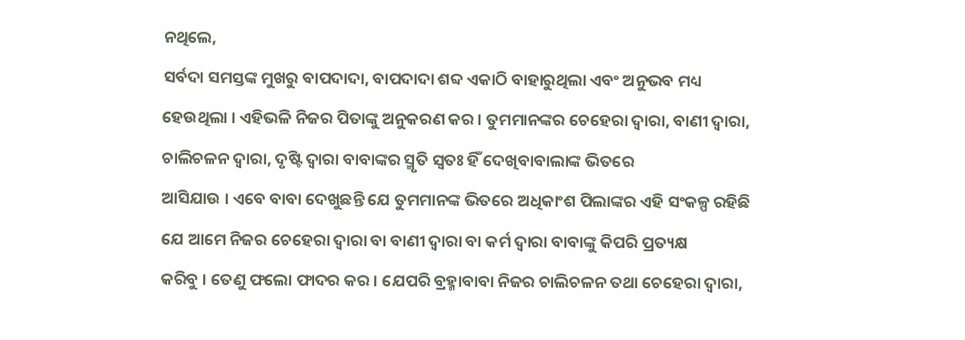ନଥିଲେ,
ସର୍ବଦା ସମସ୍ତଙ୍କ ମୁଖରୁ ବାପଦାଦା, ବାପଦାଦା ଶବ୍ଦ ଏକାଠି ବାହାରୁଥିଲା ଏବଂ ଅନୁଭବ ମଧ୍ୟ
ହେଉଥିଲା । ଏହିଭଳି ନିଜର ପିତାଙ୍କୁ ଅନୁକରଣ କର । ତୁମମାନଙ୍କର ଚେହେରା ଦ୍ୱାରା, ବାଣୀ ଦ୍ୱାରା,
ଚାଲିଚଳନ ଦ୍ୱାରା, ଦୃଷ୍ଟି ଦ୍ୱାରା ବାବାଙ୍କର ସ୍ମୃତି ସ୍ୱତଃ ହିଁ ଦେଖିବାବାଲାଙ୍କ ଭିତରେ
ଆସିଯାଉ । ଏବେ ବାବା ଦେଖୁଛନ୍ତି ଯେ ତୁମମାନଙ୍କ ଭିତରେ ଅଧିକାଂଶ ପିଲାଙ୍କର ଏହି ସଂକଳ୍ପ ରହିଛି
ଯେ ଆମେ ନିଜର ଚେହେରା ଦ୍ୱାରା ବା ବାଣୀ ଦ୍ୱାରା ବା କର୍ମ ଦ୍ୱାରା ବାବାଙ୍କୁ କିପରି ପ୍ରତ୍ୟକ୍ଷ
କରିବୁ । ତେଣୁ ଫଲୋ ଫାଦର କର । ଯେପରି ବ୍ରହ୍ମାବାବା ନିଜର ଚାଲିଚଳନ ତଥା ଚେହେରା ଦ୍ୱାରା,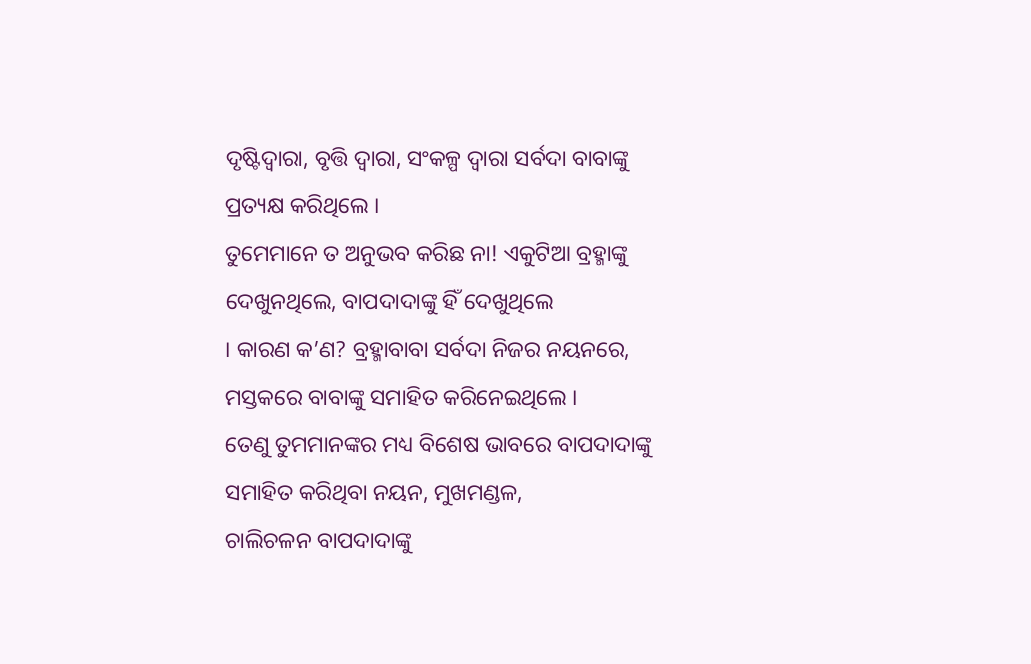ଦୃଷ୍ଟିଦ୍ୱାରା, ବୃତ୍ତି ଦ୍ୱାରା, ସଂକଳ୍ପ ଦ୍ୱାରା ସର୍ବଦା ବାବାଙ୍କୁ ପ୍ରତ୍ୟକ୍ଷ କରିଥିଲେ ।
ତୁମେମାନେ ତ ଅନୁଭବ କରିଛ ନା! ଏକୁଟିଆ ବ୍ରହ୍ମାଙ୍କୁ ଦେଖୁନଥିଲେ, ବାପଦାଦାଙ୍କୁ ହିଁ ଦେଖୁଥିଲେ
। କାରଣ କ’ଣ? ବ୍ରହ୍ମାବାବା ସର୍ବଦା ନିଜର ନୟନରେ, ମସ୍ତକରେ ବାବାଙ୍କୁ ସମାହିତ କରିନେଇଥିଲେ ।
ତେଣୁ ତୁମମାନଙ୍କର ମଧ୍ୟ ବିଶେଷ ଭାବରେ ବାପଦାଦାଙ୍କୁ ସମାହିତ କରିଥିବା ନୟନ, ମୁଖମଣ୍ଡଳ,
ଚାଲିଚଳନ ବାପଦାଦାଙ୍କୁ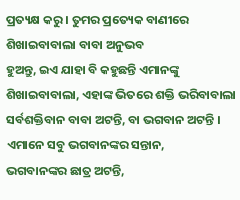ପ୍ରତ୍ୟକ୍ଷ କରୁ । ତୁମର ପ୍ରତ୍ୟେକ ବାଣୀରେ ଶିଖାଇବାବାଲା ବାବା ଅନୁଭବ
ହୁଅନ୍ତୁ, ଇଏ ଯାହା ବି କହୁଛନ୍ତି ଏମାନଙ୍କୁ ଶିଖାଇବାବାଲା, ଏହାଙ୍କ ଭିତରେ ଶକ୍ତି ଭରିବାବାଲା
ସର୍ବଶକ୍ତିବାନ ବାବା ଅଟନ୍ତି, ବା ଭଗବାନ ଅଟନ୍ତି । ଏମାନେ ସବୁ ଭଗବାନଙ୍କର ସନ୍ତାନ,
ଭଗବାନଙ୍କର ଛାତ୍ର ଅଟନ୍ତି,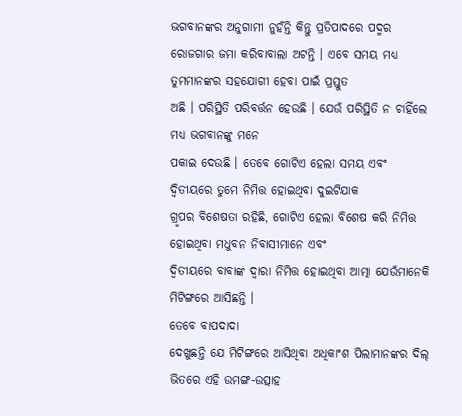ଭଗବାନଙ୍କର ଅନୁଗାମୀ ନୁହଁନ୍ତି କିନ୍ତୁ ପ୍ରତିପାଦରେ ପଦ୍ମର
ରୋଜଗାର ଜମା କରିବାବାଲା ଅଟନ୍ତି । ଏବେ ସମୟ ମଧ୍ୟ ତୁମମାନଙ୍କର ସହଯୋଗୀ ହେବା ପାଇଁ ପ୍ରସ୍ତୁତ
ଅଛି । ପରିସ୍ଥିତି ପରିବର୍ତ୍ତନ ହେଉଛି । ଯେଉଁ ପରିସ୍ଥିତି ନ ଚାହିଁଲେ ମଧ୍ୟ ଭଗବାନଙ୍କୁ ମନେ
ପକାଇ ଦେଉଛି । ତେବେ ଗୋଟିଏ ହେଲା ସମୟ ଏବଂ ଦ୍ୱିତୀୟରେ ତୁମେ ନିମିତ୍ତ ହୋଇଥିବା ଦୁଇଟିଯାକ
ଗ୍ରୃପର ବିଶେଷତା ରହିଛି, ଗୋଟିଏ ହେଲା ବିଶେଷ କରି ନିମିତ୍ତ ହୋଇଥିବା ମଧୁବନ ନିବାସୀମାନେ ଏବଂ
ଦ୍ୱିତୀୟରେ ବାବାଙ୍କ ଦ୍ୱାରା ନିମିତ୍ତ ହୋଇଥିବା ଆତ୍ମା ଯେଉଁମାନେକି ମିଟିଙ୍ଗରେ ଆସିଛନ୍ତି ।
ତେବେ ବାପଦାଦା
ଦେଖୁଛନ୍ତି ଯେ ମିଟିଙ୍ଗରେ ଆସିଥିବା ଅଧିକାଂଶ ପିଲାମାନଙ୍କର ଦିଲ୍ ଭିତରେ ଏହି ଉମଙ୍ଗ-ଉତ୍ସାହ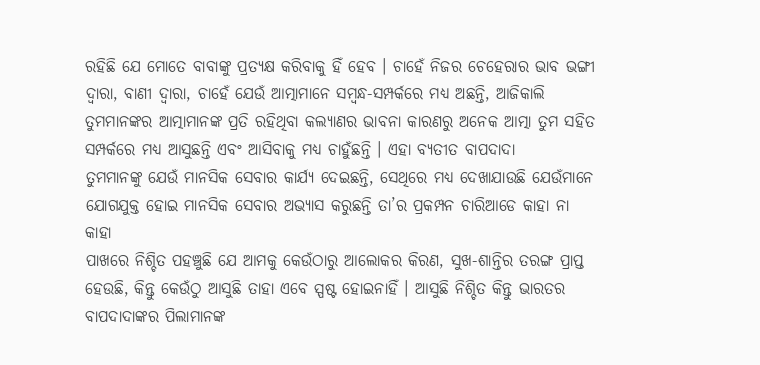ରହିଛି ଯେ ମୋତେ ବାବାଙ୍କୁ ପ୍ରତ୍ୟକ୍ଷ କରିବାକୁ ହିଁ ହେବ । ଚାହେଁ ନିଜର ଚେହେରାର ଭାବ ଭଙ୍ଗୀ
ଦ୍ୱାରା, ବାଣୀ ଦ୍ୱାରା, ଚାହେଁ ଯେଉଁ ଆତ୍ମାମାନେ ସମ୍ବନ୍ଧ-ସମ୍ପର୍କରେ ମଧ୍ୟ ଅଛନ୍ତି, ଆଜିକାଲି
ତୁମମାନଙ୍କର ଆତ୍ମାମାନଙ୍କ ପ୍ରତି ରହିଥିବା କଲ୍ୟାଣର ଭାବନା କାରଣରୁ ଅନେକ ଆତ୍ମା ତୁମ ସହିତ
ସମ୍ପର୍କରେ ମଧ୍ୟ ଆସୁଛନ୍ତି ଏବଂ ଆସିବାକୁ ମଧ୍ୟ ଚାହୁଁଛନ୍ତି । ଏହା ବ୍ୟତୀତ ବାପଦାଦା
ତୁମମାନଙ୍କୁ ଯେଉଁ ମାନସିକ ସେବାର କାର୍ଯ୍ୟ ଦେଇଛନ୍ତି, ସେଥିରେ ମଧ୍ୟ ଦେଖାଯାଉଛି ଯେଉଁମାନେ
ଯୋଗଯୁକ୍ତ ହୋଇ ମାନସିକ ସେବାର ଅଭ୍ୟାସ କରୁଛନ୍ତି ତା’ର ପ୍ରକମ୍ପନ ଚାରିଆଡେ କାହା ନା କାହା
ପାଖରେ ନିଶ୍ଚିତ ପହଞ୍ଚୁଛି ଯେ ଆମକୁ କେଉଁଠାରୁ ଆଲୋକର କିରଣ, ସୁଖ-ଶାନ୍ତିର ତରଙ୍ଗ ପ୍ରାପ୍ତ
ହେଉଛି, କିନ୍ତୁ କେଉଁଠୁ ଆସୁଛି ତାହା ଏବେ ସ୍ପଷ୍ଟ ହୋଇନାହିଁ । ଆସୁଛି ନିଶ୍ଚିତ କିନ୍ତୁ ଭାରତର
ବାପଦାଦାଙ୍କର ପିଲାମାନଙ୍କ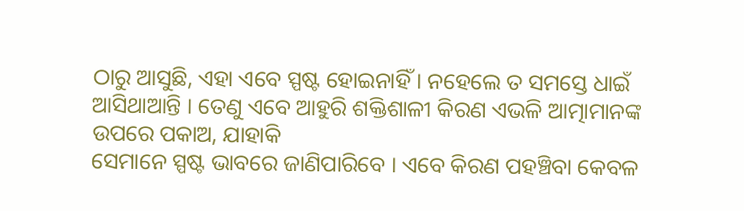ଠାରୁ ଆସୁଛି, ଏହା ଏବେ ସ୍ପଷ୍ଟ ହୋଇନାହିଁ । ନହେଲେ ତ ସମସ୍ତେ ଧାଇଁ
ଆସିଥାଆନ୍ତି । ତେଣୁ ଏବେ ଆହୁରି ଶକ୍ତିଶାଳୀ କିରଣ ଏଭଳି ଆତ୍ମାମାନଙ୍କ ଉପରେ ପକାଅ, ଯାହାକି
ସେମାନେ ସ୍ପଷ୍ଟ ଭାବରେ ଜାଣିପାରିବେ । ଏବେ କିରଣ ପହଞ୍ଚିବା କେବଳ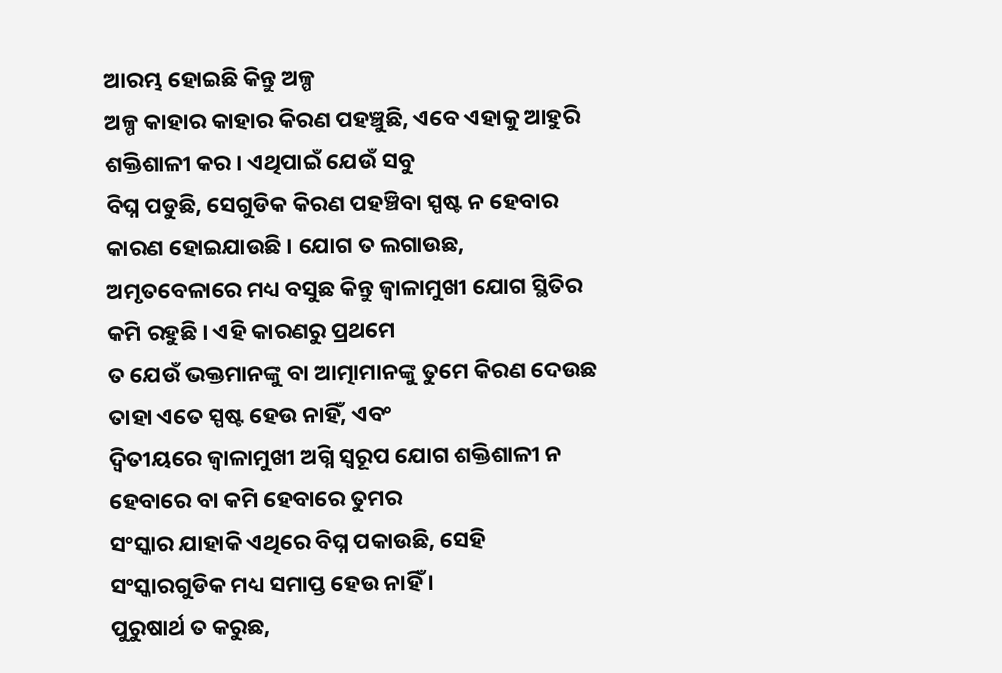ଆରମ୍ଭ ହୋଇଛି କିନ୍ତୁ ଅଳ୍ପ
ଅଳ୍ପ କାହାର କାହାର କିରଣ ପହଞ୍ଚୁଛି, ଏବେ ଏହାକୁ ଆହୁରି ଶକ୍ତିଶାଳୀ କର । ଏଥିପାଇଁ ଯେଉଁ ସବୁ
ବିଘ୍ନ ପଡୁଛି, ସେଗୁଡିକ କିରଣ ପହଞ୍ଚିବା ସ୍ପଷ୍ଟ ନ ହେବାର କାରଣ ହୋଇଯାଉଛି । ଯୋଗ ତ ଲଗାଉଛ,
ଅମୃତବେଳାରେ ମଧ୍ୟ ବସୁଛ କିନ୍ତୁ ଜ୍ୱାଳାମୁଖୀ ଯୋଗ ସ୍ଥିତିର କମି ରହୁଛି । ଏହି କାରଣରୁ ପ୍ରଥମେ
ତ ଯେଉଁ ଭକ୍ତମାନଙ୍କୁ ବା ଆତ୍ମାମାନଙ୍କୁ ତୁମେ କିରଣ ଦେଉଛ ତାହା ଏତେ ସ୍ପଷ୍ଟ ହେଉ ନାହିଁ, ଏବଂ
ଦ୍ୱିତୀୟରେ ଜ୍ୱାଳାମୁଖୀ ଅଗ୍ନି ସ୍ୱରୂପ ଯୋଗ ଶକ୍ତିଶାଳୀ ନ ହେବାରେ ବା କମି ହେବାରେ ତୁମର
ସଂସ୍କାର ଯାହାକି ଏଥିରେ ବିଘ୍ନ ପକାଉଛି, ସେହି ସଂସ୍କାରଗୁଡିକ ମଧ୍ୟ ସମାପ୍ତ ହେଉ ନାହିଁ ।
ପୁରୁଷାର୍ଥ ତ କରୁଛ,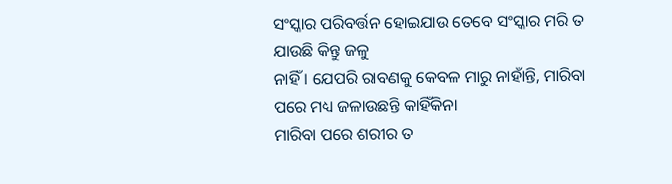ସଂସ୍କାର ପରିବର୍ତ୍ତନ ହୋଇଯାଉ ତେବେ ସଂସ୍କାର ମରି ତ ଯାଉଛି କିନ୍ତୁ ଜଳୁ
ନାହିଁ । ଯେପରି ରାବଣକୁ କେବଳ ମାରୁ ନାହାଁନ୍ତି, ମାରିବା ପରେ ମଧ୍ୟ ଜଳାଉଛନ୍ତି କାହିଁକିନା
ମାରିବା ପରେ ଶରୀର ତ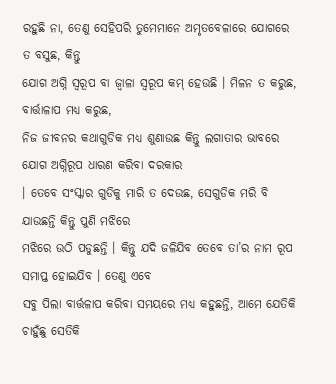ରହୁଛି ନା, ତେଣୁ ସେହିପରି ତୁମେମାନେ ଅମୃତବେଳାରେ ଯୋଗରେ ତ ବସୁଛ, କିନ୍ତୁ
ଯୋଗ ଅଗ୍ନି ସ୍ୱରୂପ ବା ଜ୍ୱାଳା ସ୍ୱରୂପ କମ୍ ହେଉଛି । ମିଳନ ତ କରୁଛ, ବାର୍ତ୍ତାଳାପ ମଧ୍ୟ କରୁଛ,
ନିଜ ଜୀବନର କଥାଗୁଡିକ ମଧ୍ୟ ଶୁଣାଉଛ କିନ୍ତୁ ଲଗାତାର ଭାବରେ ଯୋଗ ଅଗ୍ନିରୂପ ଧାରଣ କରିବା ଦରକାର
। ତେବେ ସଂସ୍କାର ଗୁଡିକୁ ମାରି ତ ଦେଉଛ, ସେଗୁଡିକ ମରି ବି ଯାଉଛନ୍ତି କିନ୍ତୁ ପୁଣି ମଝିରେ
ମଝିରେ ଉଠି ପଡୁଛନ୍ତି । କିନ୍ତୁ ଯଦି ଜଳିଯିବ ତେବେ ତା’ର ନାମ ରୂପ ସମାପ୍ତ ହୋଇଯିବ । ତେଣୁ ଏବେ
ସବୁ ପିଲା ବାର୍ତ୍ତଳାପ କରିବା ସମୟରେ ମଧ୍ୟ କହୁଛନ୍ତି, ଆମେ ଯେତିକି ଚାହୁଁଛୁ ସେତିକି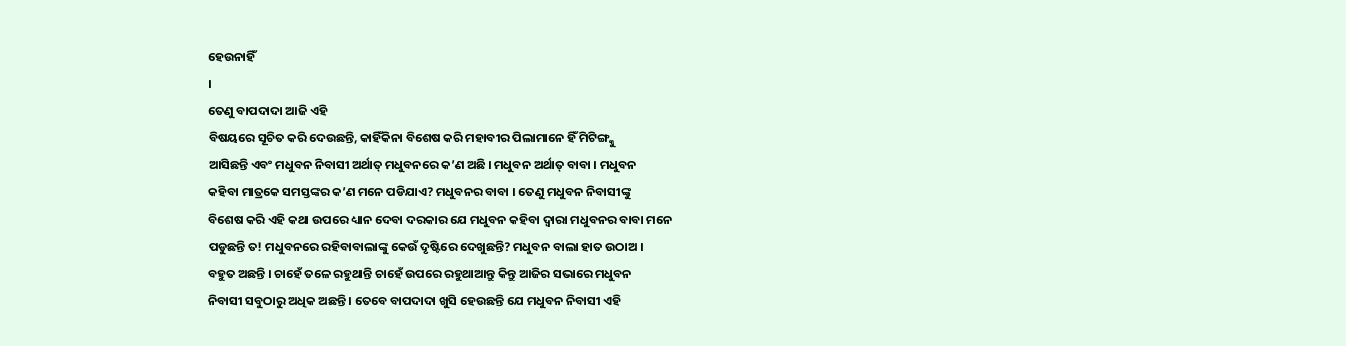ହେଉନାହିଁ
।
ତେଣୁ ବାପଦାଦା ଆଜି ଏହି
ବିଷୟରେ ସୂଚିତ କରି ଦେଉଛନ୍ତି, କାହିଁକିନା ବିଶେଷ କରି ମହାବୀର ପିଲାମାନେ ହିଁ ମିଟିଙ୍ଗ୍କୁ
ଆସିଛନ୍ତି ଏବଂ ମଧୁବନ ନିବାସୀ ଅର୍ଥାତ୍ ମଧୁବନରେ କ’ଣ ଅଛି । ମଧୁବନ ଅର୍ଥାତ୍ ବାବା । ମଧୁବନ
କହିବା ମାତ୍ରକେ ସମସ୍ତଙ୍କର କ’ଣ ମନେ ପଡିଯାଏ? ମଧୁବନର ବାବା । ତେଣୁ ମଧୁବନ ନିବାସୀଙ୍କୁ
ବିଶେଷ କରି ଏହି କଥା ଉପରେ ଧ୍ୟାନ ଦେବା ଦରକାର ଯେ ମଧୁବନ କହିବା ଦ୍ୱାରା ମଧୁବନର ବାବା ମନେ
ପଡୁଛନ୍ତି ତ! ମଧୁବନରେ ରହିବାବାଲାଙ୍କୁ କେଉଁ ଦୃଷ୍ଟିରେ ଦେଖୁଛନ୍ତି? ମଧୁବନ ବାଲା ହାତ ଉଠାଅ ।
ବହୁତ ଅଛନ୍ତି । ଚାହେଁ ତଳେ ରହୁଥାନ୍ତି ଚାହେଁ ଉପରେ ରହୁଥାଆନ୍ତୁ କିନ୍ତୁ ଆଜିର ସଭାରେ ମଧୁବନ
ନିବାସୀ ସବୁଠାରୁ ଅଧିକ ଅଛନ୍ତି । ତେବେ ବାପଦାଦା ଖୁସି ହେଉଛନ୍ତି ଯେ ମଧୁବନ ନିବାସୀ ଏହି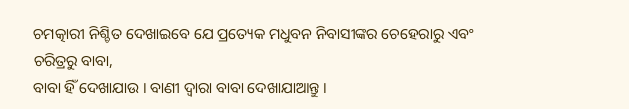ଚମତ୍କାରୀ ନିଶ୍ଚିତ ଦେଖାଇବେ ଯେ ପ୍ରତ୍ୟେକ ମଧୁବନ ନିବାସୀଙ୍କର ଚେହେରାରୁ ଏବଂ ଚରିତ୍ରରୁ ବାବା,
ବାବା ହିଁ ଦେଖାଯାଉ । ବାଣୀ ଦ୍ୱାରା ବାବା ଦେଖାଯାଆନ୍ତୁ ।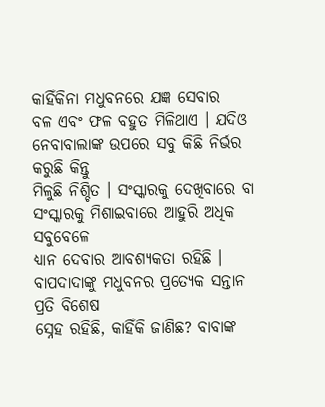କାହିଁକିନା ମଧୁବନରେ ଯଜ୍ଞ ସେବାର
ବଳ ଏବଂ ଫଳ ବହୁତ ମିଳିଥାଏ । ଯଦିଓ ନେବାବାଲାଙ୍କ ଉପରେ ସବୁ କିଛି ନିର୍ଭର କରୁଛି କିନ୍ତୁ
ମିଳୁଛି ନିଶ୍ଚିତ । ସଂସ୍କାରକୁ ଦେଖିବାରେ ବା ସଂସ୍କାରକୁ ମିଶାଇବାରେ ଆହୁରି ଅଧିକ ସବୁବେଳେ
ଧ୍ୟାନ ଦେବାର ଆବଶ୍ୟକତା ରହିଛି । ବାପଦାଦାଙ୍କୁ ମଧୁବନର ପ୍ରତ୍ୟେକ ସନ୍ତାନ ପ୍ରତି ବିଶେଷ
ସ୍ନେହ ରହିଛି, କାହିଁକି ଜାଣିଛ? ବାବାଙ୍କ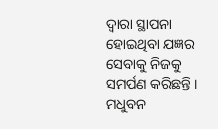ଦ୍ୱାରା ସ୍ଥାପନା ହୋଇଥିବା ଯଜ୍ଞର ସେବାକୁ ନିଜକୁ
ସମର୍ପଣ କରିଛନ୍ତି । ମଧୁବନ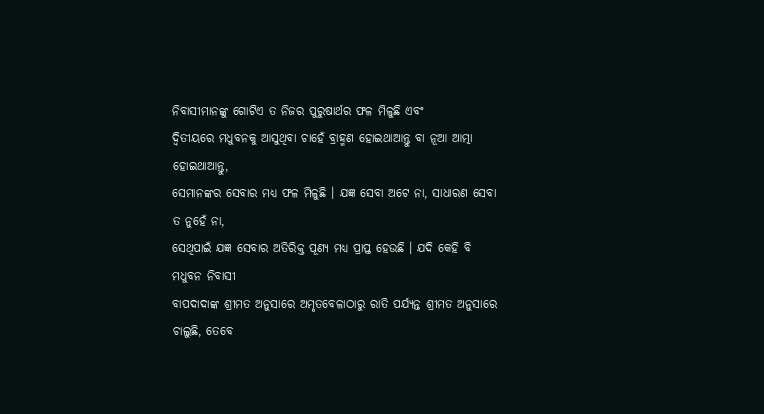ନିବାସୀମାନଙ୍କୁ ଗୋଟିଏ ତ ନିଜର ପୁରୁଷାର୍ଥର ଫଳ ମିଳୁଛି ଏବଂ
ଦ୍ୱିତୀୟରେ ମଧୁବନକୁ ଆସୁଥିବା ଚାହେଁ ବ୍ରାହ୍ମଣ ହୋଇଥାଆନ୍ତୁ ବା ନୂଆ ଆତ୍ମା ହୋଇଥାଆନ୍ତୁ,
ସେମାନଙ୍କର ସେବାର ମଧ୍ୟ ଫଳ ମିଳୁଛି । ଯଜ୍ଞ ସେବା ଅଟେ ନା, ସାଧାରଣ ସେବା ତ ନୁହେଁ ନା,
ସେଥିପାଇଁ ଯଜ୍ଞ ସେବାର ଅତିରିକ୍ତ ପୂଣ୍ୟ ମଧ୍ୟ ପ୍ରାପ୍ତ ହେଉଛି । ଯଦି କେହି ବି ମଧୁବନ ନିବାସୀ
ବାପଦାଦାଙ୍କ ଶ୍ରୀମତ ଅନୁସାରେ ଅମୃତବେଳାଠାରୁ ରାତି ପର୍ଯ୍ୟନ୍ତ ଶ୍ରୀମତ ଅନୁସାରେ ଚାଲୁଛି, ତେବେ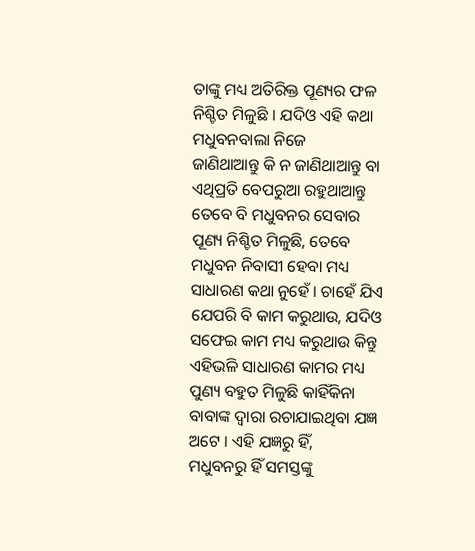ତାଙ୍କୁ ମଧ୍ୟ ଅତିରିକ୍ତ ପୂଣ୍ୟର ଫଳ ନିଶ୍ଚିତ ମିଳୁଛି । ଯଦିଓ ଏହି କଥା ମଧୁବନବାଲା ନିଜେ
ଜାଣିଥାଆନ୍ତୁ କି ନ ଜାଣିଥାଆନ୍ତୁ ବା ଏଥିପ୍ରତି ବେପରୁଆ ରହୁଥାଆନ୍ତୁ ତେବେ ବି ମଧୁବନର ସେବାର
ପୂଣ୍ୟ ନିଶ୍ଚିତ ମିଳୁଛି, ତେବେ ମଧୁବନ ନିବାସୀ ହେବା ମଧ୍ୟ ସାଧାରଣ କଥା ନୁହେଁ । ଚାହେଁ ଯିଏ
ଯେପରି ବି କାମ କରୁଥାଉ, ଯଦିଓ ସଫେଇ କାମ ମଧ୍ୟ କରୁଥାଉ କିନ୍ତୁ ଏହିଭଳି ସାଧାରଣ କାମର ମଧ୍ୟ
ପୁଣ୍ୟ ବହୁତ ମିଳୁଛି କାହିଁକିନା ବାବାଙ୍କ ଦ୍ୱାରା ରଚାଯାଇଥିବା ଯଜ୍ଞ ଅଟେ । ଏହି ଯଜ୍ଞରୁ ହିଁ,
ମଧୁବନରୁ ହିଁ ସମସ୍ତଙ୍କୁ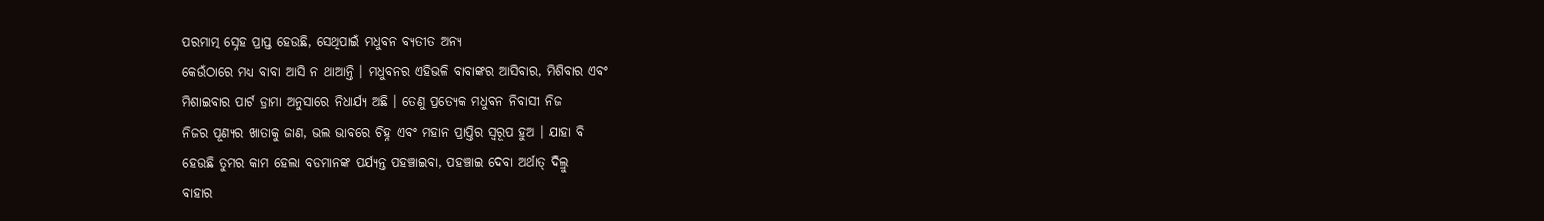ପରମାତ୍ମ ସ୍ନେହ ପ୍ରାପ୍ତ ହେଉଛି, ସେଥିପାଇଁ ମଧୁବନ ବ୍ୟତୀତ ଅନ୍ୟ
କେଉଁଠାରେ ମଧ୍ୟ ବାବା ଆସି ନ ଥାଆନ୍ତି । ମଧୁବନର ଏହିଭଳି ବାବାଙ୍କର ଆସିବାର, ମିଶିବାର ଏବଂ
ମିଶାଇବାର ପାର୍ଟ ଡ୍ରାମା ଅନୁସାରେ ନିଧାର୍ଯ୍ୟ ଅଛି । ତେଣୁ ପ୍ରତ୍ୟେକ ମଧୁବନ ନିବାସୀ ନିଜ
ନିଜର ପୂଣ୍ୟର ଖାତାକୁ ଜାଣ, ଭଲ ଭାବରେ ଚିହ୍ନ ଏବଂ ମହାନ ପ୍ରାପ୍ତିର ସ୍ୱରୂପ ହୁଅ । ଯାହା ବି
ହେଉଛି ତୁମର କାମ ହେଲା ବଡମାନଙ୍କ ପର୍ଯ୍ୟନ୍ତ ପହଞ୍ଚାଇବା, ପହଞ୍ଚାଇ ଦେବା ଅର୍ଥାତ୍ ଦିଲ୍ରୁ
ବାହାର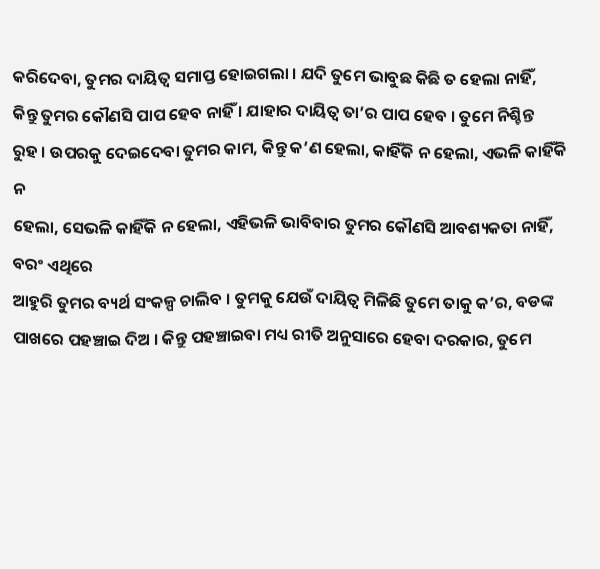କରିଦେବା, ତୁମର ଦାୟିତ୍ୱ ସମାପ୍ତ ହୋଇଗଲା । ଯଦି ତୁମେ ଭାବୁଛ କିଛି ତ ହେଲା ନାହିଁ,
କିନ୍ତୁ ତୁମର କୌଣସି ପାପ ହେବ ନାହିଁ । ଯାହାର ଦାୟିତ୍ୱ ତା’ର ପାପ ହେବ । ତୁମେ ନିଶ୍ଚିନ୍ତ
ରୁହ । ଉପରକୁ ଦେଇଦେବା ତୁମର କାମ, କିନ୍ତୁ କ’ଣ ହେଲା, କାହିଁକି ନ ହେଲା, ଏଭଳି କାହିଁକି ନ
ହେଲା, ସେଭଳି କାହିଁକି ନ ହେଲା, ଏହିଭଳି ଭାବିବାର ତୁମର କୌଣସି ଆବଶ୍ୟକତା ନାହିଁ, ବରଂ ଏଥିରେ
ଆହୁରି ତୁମର ବ୍ୟର୍ଥ ସଂକଳ୍ପ ଚାଲିବ । ତୁମକୁ ଯେଉଁ ଦାୟିତ୍ୱ ମିଳିଛି ତୁମେ ତାକୁ କ’ର, ବଡଙ୍କ
ପାଖରେ ପହଞ୍ଚାଇ ଦିଅ । କିନ୍ତୁ ପହଞ୍ଚାଇବା ମଧ୍ୟ ରୀତି ଅନୁସାରେ ହେବା ଦରକାର, ତୁମେ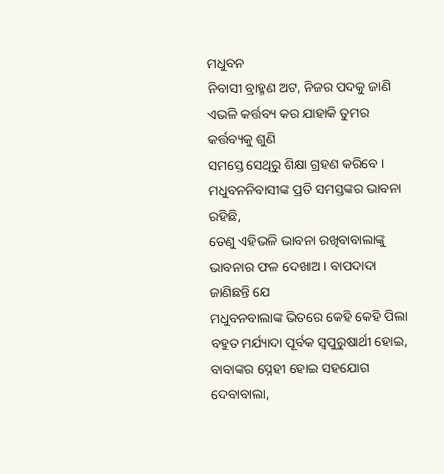ମଧୁବନ
ନିବାସୀ ବ୍ରାହ୍ମଣ ଅଟ, ନିଜର ପଦକୁ ଜାଣି ଏଭଳି କର୍ତ୍ତବ୍ୟ କର ଯାହାକି ତୁମର କର୍ତ୍ତବ୍ୟକୁ ଶୁଣି
ସମସ୍ତେ ସେଥିରୁ ଶିକ୍ଷା ଗ୍ରହଣ କରିବେ । ମଧୁବନନିବାସୀଙ୍କ ପ୍ରତି ସମସ୍ତଙ୍କର ଭାବନା ରହିଛି,
ତେଣୁ ଏହିଭଳି ଭାବନା ରଖିବାବାଲାଙ୍କୁ ଭାବନାର ଫଳ ଦେଖାଅ । ବାପଦାଦା ଜାଣିଛନ୍ତି ଯେ
ମଧୁବନବାଲାଙ୍କ ଭିତରେ କେହି କେହି ପିଲା ବହୁତ ମର୍ଯ୍ୟାଦା ପୂର୍ବକ ସ୍ୱପୁରୁଷାର୍ଥୀ ହୋଇ,
ବାବାଙ୍କର ସ୍ନେହୀ ହୋଇ ସହଯୋଗ ଦେବାବାଲା,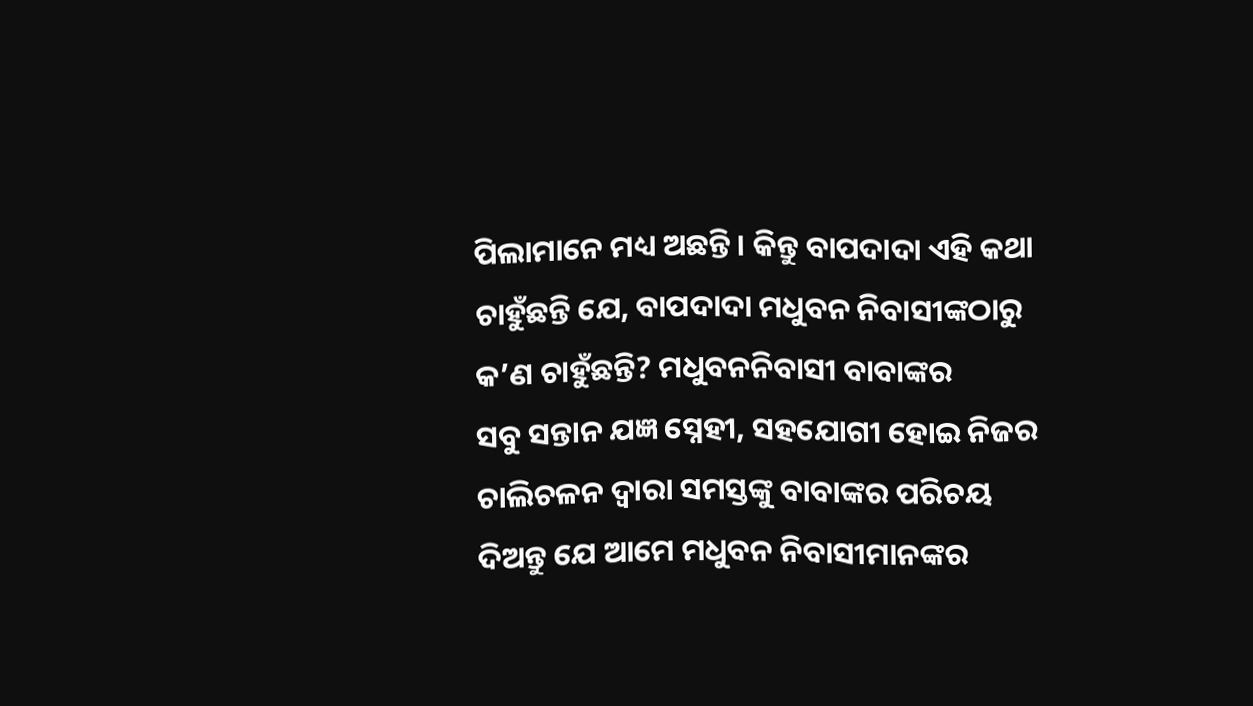ପିଲାମାନେ ମଧ୍ୟ ଅଛନ୍ତି । କିନ୍ତୁ ବାପଦାଦା ଏହି କଥା
ଚାହୁଁଛନ୍ତି ଯେ, ବାପଦାଦା ମଧୁବନ ନିବାସୀଙ୍କଠାରୁ କ’ଣ ଚାହୁଁଛନ୍ତି? ମଧୁବନନିବାସୀ ବାବାଙ୍କର
ସବୁ ସନ୍ତାନ ଯଜ୍ଞ ସ୍ନେହୀ, ସହଯୋଗୀ ହୋଇ ନିଜର ଚାଲିଚଳନ ଦ୍ୱାରା ସମସ୍ତଙ୍କୁ ବାବାଙ୍କର ପରିଚୟ
ଦିଅନ୍ତୁ ଯେ ଆମେ ମଧୁବନ ନିବାସୀମାନଙ୍କର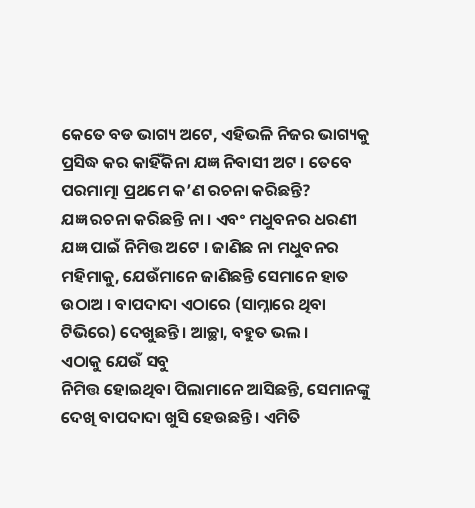କେତେ ବଡ ଭାଗ୍ୟ ଅଟେ, ଏହିଭଳି ନିଜର ଭାଗ୍ୟକୁ
ପ୍ରସିଦ୍ଧ କର କାହିଁକିନା ଯଜ୍ଞ ନିବାସୀ ଅଟ । ତେବେ ପରମାତ୍ମା ପ୍ରଥମେ କ’ଣ ରଚନା କରିଛନ୍ତି?
ଯଜ୍ଞ ରଚନା କରିଛନ୍ତି ନା । ଏବଂ ମଧୁବନର ଧରଣୀ ଯଜ୍ଞ ପାଇଁ ନିମିତ୍ତ ଅଟେ । ଜାଣିଛ ନା ମଧୁବନର
ମହିମାକୁ, ଯେଉଁମାନେ ଜାଣିଛନ୍ତି ସେମାନେ ହାତ ଉଠାଅ । ବାପଦାଦା ଏଠାରେ (ସାମ୍ନାରେ ଥିବା
ଟିଭିରେ) ଦେଖୁଛନ୍ତି । ଆଚ୍ଛା, ବହୁତ ଭଲ ।
ଏଠାକୁ ଯେଉଁ ସବୁ
ନିମିତ୍ତ ହୋଇଥିବା ପିଲାମାନେ ଆସିଛନ୍ତି, ସେମାନଙ୍କୁ ଦେଖି ବାପଦାଦା ଖୁସି ହେଉଛନ୍ତି । ଏମିତି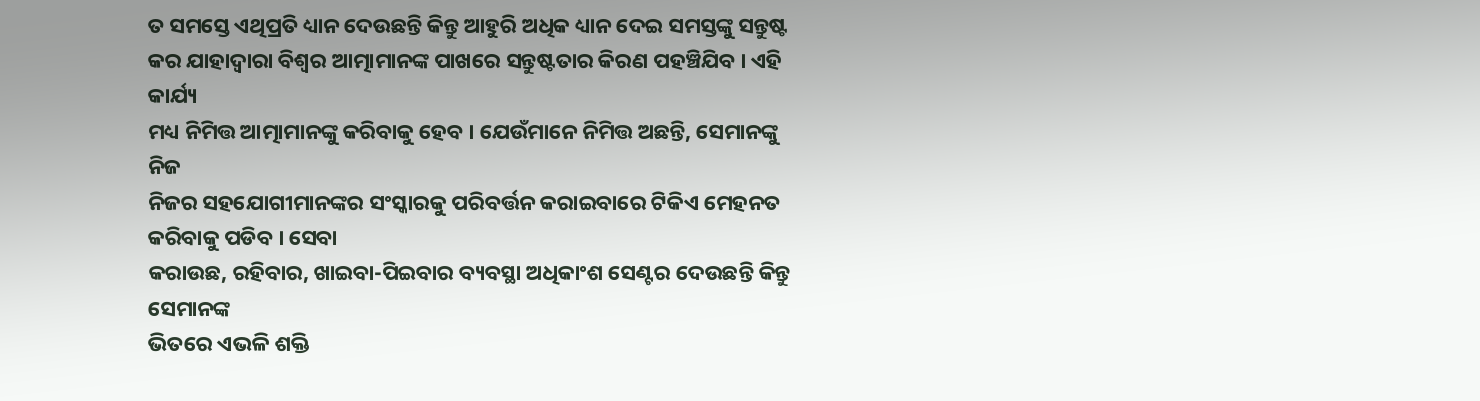ତ ସମସ୍ତେ ଏଥିପ୍ରତି ଧ୍ୟାନ ଦେଉଛନ୍ତି କିନ୍ତୁ ଆହୁରି ଅଧିକ ଧ୍ୟାନ ଦେଇ ସମସ୍ତଙ୍କୁ ସନ୍ତୁଷ୍ଟ
କର ଯାହାଦ୍ୱାରା ବିଶ୍ୱର ଆତ୍ମାମାନଙ୍କ ପାଖରେ ସନ୍ତୁଷ୍ଟତାର କିରଣ ପହଞ୍ଚିଯିବ । ଏହି କାର୍ଯ୍ୟ
ମଧ୍ୟ ନିମିତ୍ତ ଆତ୍ମାମାନଙ୍କୁ କରିବାକୁ ହେବ । ଯେଉଁମାନେ ନିମିତ୍ତ ଅଛନ୍ତି, ସେମାନଙ୍କୁ ନିଜ
ନିଜର ସହଯୋଗୀମାନଙ୍କର ସଂସ୍କାରକୁ ପରିବର୍ତ୍ତନ କରାଇବାରେ ଟିକିଏ ମେହନତ କରିବାକୁ ପଡିବ । ସେବା
କରାଉଛ, ରହିବାର, ଖାଇବା-ପିଇବାର ବ୍ୟବସ୍ଥା ଅଧିକାଂଶ ସେଣ୍ଟର ଦେଉଛନ୍ତି କିନ୍ତୁ ସେମାନଙ୍କ
ଭିତରେ ଏଭଳି ଶକ୍ତି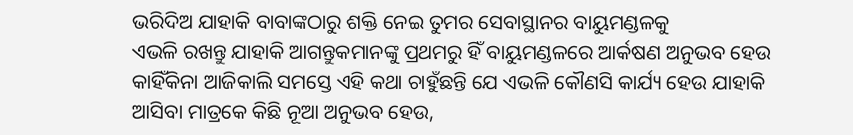ଭରିଦିଅ ଯାହାକି ବାବାଙ୍କଠାରୁ ଶକ୍ତି ନେଇ ତୁମର ସେବାସ୍ଥାନର ବାୟୁମଣ୍ଡଳକୁ
ଏଭଳି ରଖନ୍ତୁ ଯାହାକି ଆଗନ୍ତୁକମାନଙ୍କୁ ପ୍ରଥମରୁ ହିଁ ବାୟୁମଣ୍ଡଳରେ ଆର୍କଷଣ ଅନୁଭବ ହେଉ
କାହିଁକିନା ଆଜିକାଲି ସମସ୍ତେ ଏହି କଥା ଚାହୁଁଛନ୍ତି ଯେ ଏଭଳି କୌଣସି କାର୍ଯ୍ୟ ହେଉ ଯାହାକି
ଆସିବା ମାତ୍ରକେ କିଛି ନୂଆ ଅନୁଭବ ହେଉ,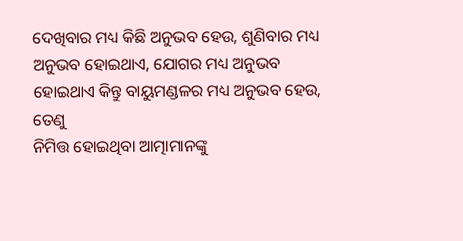ଦେଖିବାର ମଧ୍ୟ କିଛି ଅନୁଭବ ହେଉ, ଶୁଣିବାର ମଧ୍ୟ
ଅନୁଭବ ହୋଇଥାଏ, ଯୋଗର ମଧ୍ୟ ଅନୁଭବ ହୋଇଥାଏ କିନ୍ତୁ ବାୟୁମଣ୍ଡଳର ମଧ୍ୟ ଅନୁଭବ ହେଉ, ତେଣୁ
ନିମିତ୍ତ ହୋଇଥିବା ଆତ୍ମାମାନଙ୍କୁ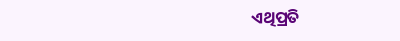ଏଥିପ୍ରତି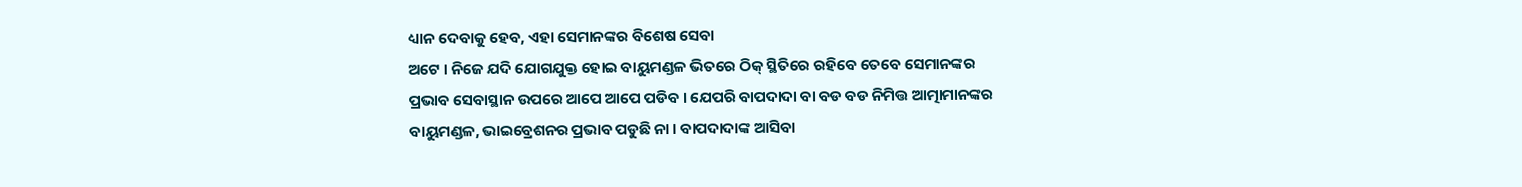ଧ୍ୟାନ ଦେବାକୁ ହେବ, ଏହା ସେମାନଙ୍କର ବିଶେଷ ସେବା
ଅଟେ । ନିଜେ ଯଦି ଯୋଗଯୁକ୍ତ ହୋଇ ବାୟୁମଣ୍ଡଳ ଭିତରେ ଠିକ୍ ସ୍ଥିତିରେ ରହିବେ ତେବେ ସେମାନଙ୍କର
ପ୍ରଭାବ ସେବାସ୍ଥାନ ଉପରେ ଆପେ ଆପେ ପଡିବ । ଯେପରି ବାପଦାଦା ବା ବଡ ବଡ ନିମିତ୍ତ ଆତ୍ମାମାନଙ୍କର
ବାୟୁମଣ୍ଡଳ, ଭାଇବ୍ରେଶନର ପ୍ରଭାବ ପଡୁଛି ନା । ବାପଦାଦାଙ୍କ ଆସିବା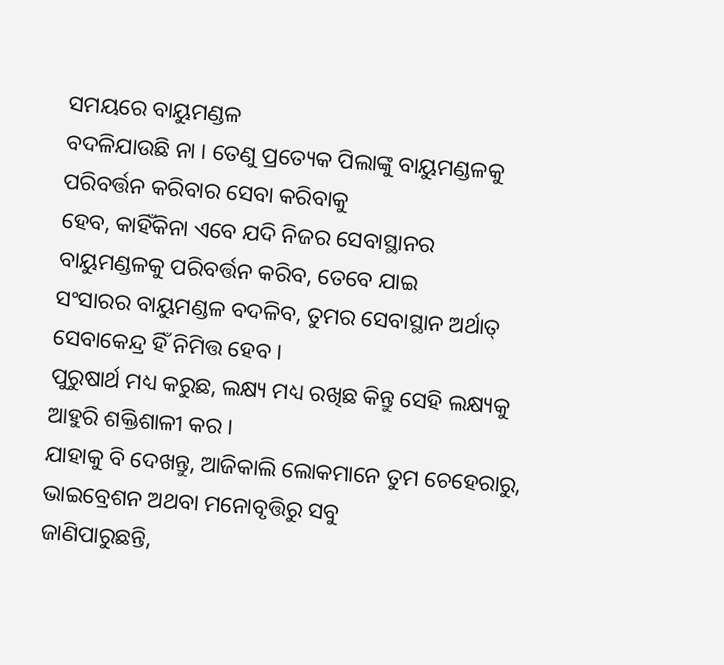ସମୟରେ ବାୟୁମଣ୍ଡଳ
ବଦଳିଯାଉଛି ନା । ତେଣୁ ପ୍ରତ୍ୟେକ ପିଲାଙ୍କୁ ବାୟୁମଣ୍ଡଳକୁ ପରିବର୍ତ୍ତନ କରିବାର ସେବା କରିବାକୁ
ହେବ, କାହିଁକିନା ଏବେ ଯଦି ନିଜର ସେବାସ୍ଥାନର ବାୟୁମଣ୍ଡଳକୁ ପରିବର୍ତ୍ତନ କରିବ, ତେବେ ଯାଇ
ସଂସାରର ବାୟୁମଣ୍ଡଳ ବଦଳିବ, ତୁମର ସେବାସ୍ଥାନ ଅର୍ଥାତ୍ ସେବାକେନ୍ଦ୍ର ହିଁ ନିମିତ୍ତ ହେବ ।
ପୁରୁଷାର୍ଥ ମଧ୍ୟ କରୁଛ, ଲକ୍ଷ୍ୟ ମଧ୍ୟ ରଖିଛ କିନ୍ତୁ ସେହି ଲକ୍ଷ୍ୟକୁ ଆହୁରି ଶକ୍ତିଶାଳୀ କର ।
ଯାହାକୁ ବି ଦେଖନ୍ତୁ, ଆଜିକାଲି ଲୋକମାନେ ତୁମ ଚେହେରାରୁ, ଭାଇବ୍ରେଶନ ଅଥବା ମନୋବୃତ୍ତିରୁ ସବୁ
ଜାଣିପାରୁଛନ୍ତି,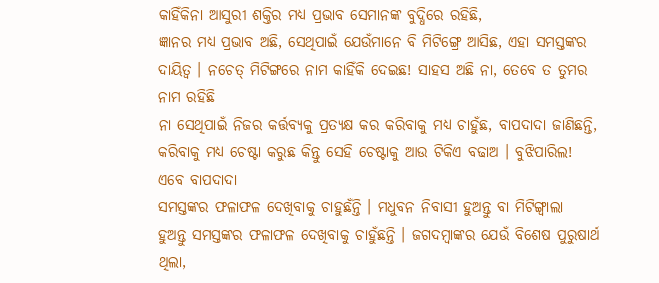କାହିଁକିନା ଆସୁରୀ ଶକ୍ତିର ମଧ୍ୟ ପ୍ରଭାବ ସେମାନଙ୍କ ବୁଦ୍ଧିରେ ରହିଛି,
ଜ୍ଞାନର ମଧ୍ୟ ପ୍ରଭାବ ଅଛି, ସେଥିପାଇଁ ଯେଉଁମାନେ ବି ମିଟିଙ୍ଗ୍ରେ ଆସିଛ, ଏହା ସମସ୍ତଙ୍କର
ଦାୟିତ୍ୱ । ନଚେତ୍ ମିଟିଙ୍ଗରେ ନାମ କାହିଁକି ଦେଇଛ! ସାହସ ଅଛି ନା, ତେବେ ତ ତୁମର ନାମ ରହିଛି
ନା ସେଥିପାଇଁ ନିଜର କର୍ତ୍ତବ୍ୟକୁ ପ୍ରତ୍ୟକ୍ଷ କର କରିବାକୁ ମଧ୍ୟ ଚାହୁଁଛ, ବାପଦାଦା ଜାଣିଛନ୍ତି,
କରିବାକୁ ମଧ୍ୟ ଚେଷ୍ଟା କରୁଛ କିନ୍ତୁ ସେହି ଚେଷ୍ଟାକୁ ଆଉ ଟିକିଏ ବଢାଅ । ବୁଝିପାରିଲ!
ଏବେ ବାପଦାଦା
ସମସ୍ତଙ୍କର ଫଳାଫଳ ଦେଖିବାକୁ ଚାହୁଛଁନ୍ତି । ମଧୁବନ ନିବାସୀ ହୁଅନ୍ତୁ ବା ମିଟିଙ୍ଗ୍ବାଲା
ହୁଅନ୍ତୁ ସମସ୍ତଙ୍କର ଫଳାଫଳ ଦେଖିବାକୁ ଚାହୁଁଛନ୍ତି । ଜଗଦମ୍ବାଙ୍କର ଯେଉଁ ବିଶେଷ ପୁରୁଷାର୍ଥ
ଥିଲା,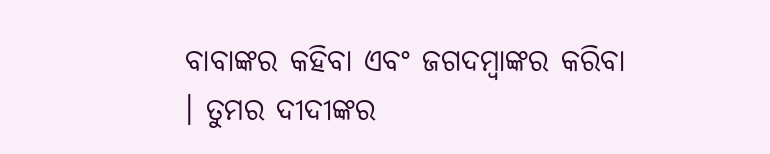ବାବାଙ୍କର କହିବା ଏବଂ ଜଗଦମ୍ବାଙ୍କର କରିବା । ତୁମର ଦୀଦୀଙ୍କର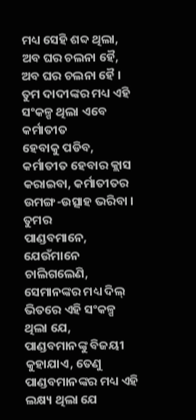ମଧ୍ୟ ସେହି ଶବ୍ଦ ଥିଲା,
ଅବ ଘର ଚଲନା ହୈ, ଅବ ଘର ଚଲନା ହୈ । ତୁମ ଦାଦୀଙ୍କର ମଧ୍ୟ ଏହି ସଂକଳ୍ପ ଥିଲା ଏବେ କର୍ମାତୀତ
ହେବାକୁ ପଡିବ, କର୍ମାତୀତ ହେବାର କ୍ଲାସ କରାଇବା, କର୍ମାତୀତର ଉମଙ୍ଗ-ଉତ୍ସାହ ଭରିବା । ତୁମର
ପାଣ୍ଡବମାନେ, ଯେଉଁମାନେ ଚାଲିଗଲେଣି, ସେମାନଙ୍କର ମଧ୍ୟ ଦିଲ୍ ଭିତରେ ଏହି ସଂକଳ୍ପ ଥିଲା ଯେ,
ପାଣ୍ଡବମାନଙ୍କୁ ବିଜୟୀ କୁହାଯାଏ, ତେଣୁ ପାଣ୍ଡବମାନଙ୍କର ମଧ୍ୟ ଏହି ଲକ୍ଷ୍ୟ ଥିଲା ଯେ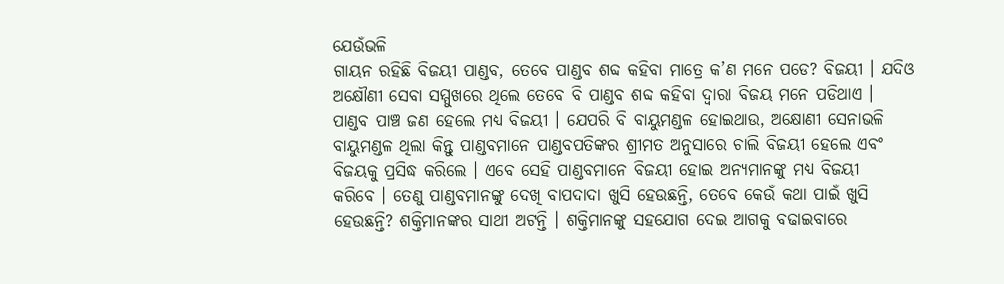ଯେଉଁଭଳି
ଗାୟନ ରହିଛି ବିଜୟୀ ପାଣ୍ଡବ, ତେବେ ପାଣ୍ଡବ ଶବ୍ଦ କହିବା ମାତ୍ରେ କ’ଣ ମନେ ପଡେ? ବିଜୟୀ । ଯଦିଓ
ଅକ୍ଷୌଣୀ ସେବା ସମ୍ମୁଖରେ ଥିଲେ ତେବେ ବି ପାଣ୍ଡବ ଶବ୍ଦ କହିବା ଦ୍ୱାରା ବିଜୟ ମନେ ପଡିଥାଏ ।
ପାଣ୍ଡବ ପାଞ୍ଚ ଜଣ ହେଲେ ମଧ୍ୟ ବିଜୟୀ । ଯେପରି ବି ବାୟୁମଣ୍ଡଳ ହୋଇଥାଉ, ଅକ୍ଷୋଣୀ ସେନାଭଳି
ବାୟୁମଣ୍ଡଳ ଥିଲା କିନ୍ତୁ ପାଣ୍ଡବମାନେ ପାଣ୍ଡବପତିଙ୍କର ଶ୍ରୀମତ ଅନୁସାରେ ଚାଲି ବିଜୟୀ ହେଲେ ଏବଂ
ବିଜୟକୁ ପ୍ରସିଦ୍ଧ କରିଲେ । ଏବେ ସେହି ପାଣ୍ଡବମାନେ ବିଜୟୀ ହୋଇ ଅନ୍ୟମାନଙ୍କୁ ମଧ୍ୟ ବିଜୟୀ
କରିବେ । ତେଣୁ ପାଣ୍ଡବମାନଙ୍କୁ ଦେଖି ବାପଦାଦା ଖୁସି ହେଉଛନ୍ତି, ତେବେ କେଉଁ କଥା ପାଇଁ ଖୁସି
ହେଉଛନ୍ତି? ଶକ୍ତିମାନଙ୍କର ସାଥୀ ଅଟନ୍ତି । ଶକ୍ତିମାନଙ୍କୁ ସହଯୋଗ ଦେଇ ଆଗକୁ ବଢାଇବାରେ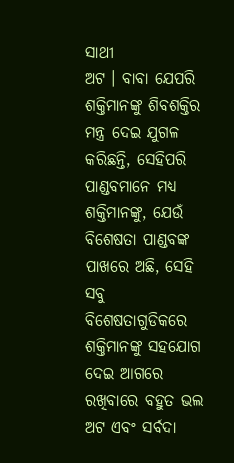ସାଥୀ
ଅଟ । ବାବା ଯେପରି ଶକ୍ତିମାନଙ୍କୁ ଶିବଶକ୍ତିର ମନ୍ତ୍ର ଦେଇ ଯୁଗଳ କରିଛନ୍ତି, ସେହିପରି
ପାଣ୍ଡବମାନେ ମଧ୍ୟ ଶକ୍ତିମାନଙ୍କୁ, ଯେଉଁ ବିଶେଷତା ପାଣ୍ଡବଙ୍କ ପାଖରେ ଅଛି, ସେହି ସବୁ
ବିଶେଷତାଗୁଡିକରେ ଶକ୍ତିମାନଙ୍କୁ ସହଯୋଗ ଦେଇ ଆଗରେ ରଖିବାରେ ବହୁତ ଭଲ ଅଟ ଏବଂ ସର୍ବଦା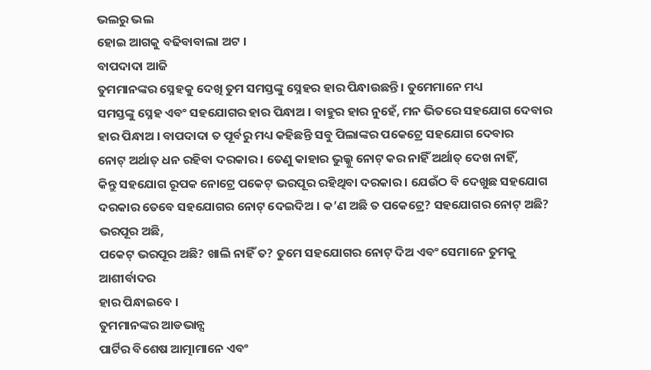ଭଲରୁ ଭଲ
ହୋଇ ଆଗକୁ ବଢିବାବାଲା ଅଟ ।
ବାପଦାଦା ଆଜି
ତୁମମାନଙ୍କର ସ୍ନେହକୁ ଦେଖି ତୁମ ସମସ୍ତଙ୍କୁ ସ୍ନେହର ହାର ପିନ୍ଧାଉଛନ୍ତି । ତୁମେମାନେ ମଧ୍ୟ
ସମସ୍ତଙ୍କୁ ସ୍ନେହ ଏବଂ ସହଯୋଗର ହାର ପିନ୍ଧାଅ । ବାହୁର ହାର ନୁହେଁ, ମନ ଭିତରେ ସହଯୋଗ ଦେବାର
ହାର ପିନ୍ଧାଅ । ବାପଦାଦା ତ ପୂର୍ବରୁ ମଧ୍ୟ କହିଛନ୍ତି ସବୁ ପିଲାଙ୍କର ପକେଟ୍ରେ ସହଯୋଗ ଦେବାର
ନୋଟ୍ ଅର୍ଥାତ୍ ଧନ ରହିବା ଦରକାର । ତେଣୁ କାହାର ଭୁଲ୍କୁ ନୋଟ୍ କର ନାହିଁ ଅର୍ଥାତ୍ ଦେଖ ନାହିଁ,
କିନ୍ତୁ ସହଯୋଗ ରୂପକ ନୋଟ୍ରେ ପକେଟ୍ ଭରପୂର ରହିଥିବା ଦରକାର । ଯେଉଁଠ ବି ଦେଖୁଛ ସହଯୋଗ
ଦରକାର ତେବେ ସହଯୋଗର ନୋଟ୍ ଦେଇଦିଅ । କ’ଣ ଅଛି ତ ପକେଟ୍ରେ? ସହଯୋଗର ନୋଟ୍ ଅଛି? ଭରପୂର ଅଛି,
ପକେଟ୍ ଭରପୂର ଅଛି? ଖାଲି ନାହିଁ ତ? ତୁମେ ସହଯୋଗର ନୋଟ୍ ଦିଅ ଏବଂ ସେମାନେ ତୁମକୁ ଆଶୀର୍ବାଦର
ହାର ପିନ୍ଧାଇବେ ।
ତୁମମାନଙ୍କର ଆଡଭାନ୍ସ
ପାର୍ଟିର ବିଶେଷ ଆତ୍ମାମାନେ ଏବଂ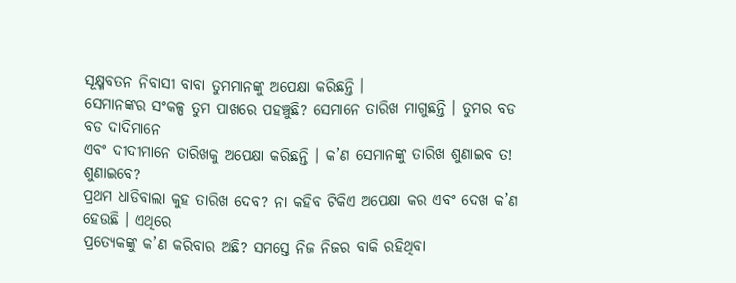ସୂକ୍ଷ୍ମବତନ ନିବାସୀ ବାବା ତୁମମାନଙ୍କୁ ଅପେକ୍ଷା କରିଛନ୍ତି ।
ସେମାନଙ୍କର ସଂକଳ୍ପ ତୁମ ପାଖରେ ପହଞ୍ଚୁଛି? ସେମାନେ ତାରିଖ ମାଗୁଛନ୍ତି । ତୁମର ବଡ ବଡ ଦାଦିମାନେ
ଏବଂ ଦୀଦୀମାନେ ତାରିଖକୁ ଅପେକ୍ଷା କରିଛନ୍ତି । କ’ଣ ସେମାନଙ୍କୁ ତାରିଖ ଶୁଣାଇବ ତ! ଶୁଣାଇବେ?
ପ୍ରଥମ ଧାଡିବାଲା କୁହ ତାରିଖ ଦେବ? ନା କହିବ ଟିକିଏ ଅପେକ୍ଷା କର ଏବଂ ଦେଖ କ’ଣ ହେଉଛି । ଏଥିରେ
ପ୍ରତ୍ୟେକଙ୍କୁ କ’ଣ କରିବାର ଅଛି? ସମସ୍ତେ ନିଜ ନିଜର ବାକି ରହିଥିବା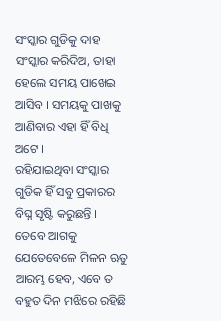ସଂସ୍କାର ଗୁଡିକୁ ଦାହ
ସଂସ୍କାର କରିଦିଅ, ତାହା ହେଲେ ସମୟ ପାଖେଇ ଆସିବ । ସମୟକୁ ପାଖକୁ ଆଣିବାର ଏହା ହିଁ ବିଧି ଅଟେ ।
ରହିଯାଇଥିବା ସଂସ୍କାର ଗୁଡିକ ହିଁ ସବୁ ପ୍ରକାରର ବିଘ୍ନ ସୃଷ୍ଟି କରୁଛନ୍ତି । ତେବେ ଆଗକୁ
ଯେତେବେଳେ ମିଳନ ଋତୁ ଆରମ୍ଭ ହେବ, ଏବେ ତ ବହୁତ ଦିନ ମଝିରେ ରହିଛି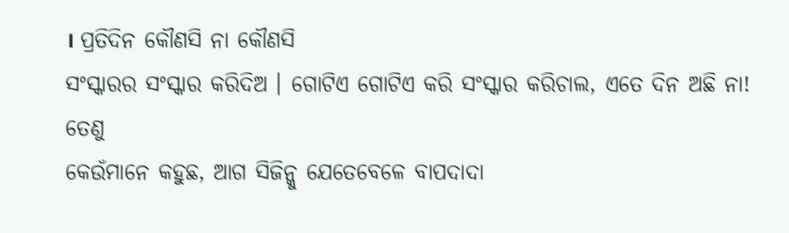। ପ୍ରତିଦିନ କୌଣସି ନା କୌଣସି
ସଂସ୍କାରର ସଂସ୍କାର କରିଦିଅ । ଗୋଟିଏ ଗୋଟିଏ କରି ସଂସ୍କାର କରିଚାଲ, ଏତେ ଦିନ ଅଛି ନା! ତେଣୁ
କେଉଁମାନେ କହୁଛ, ଆଗ ସିଜିନ୍କୁ ଯେତେବେଳେ ବାପଦାଦା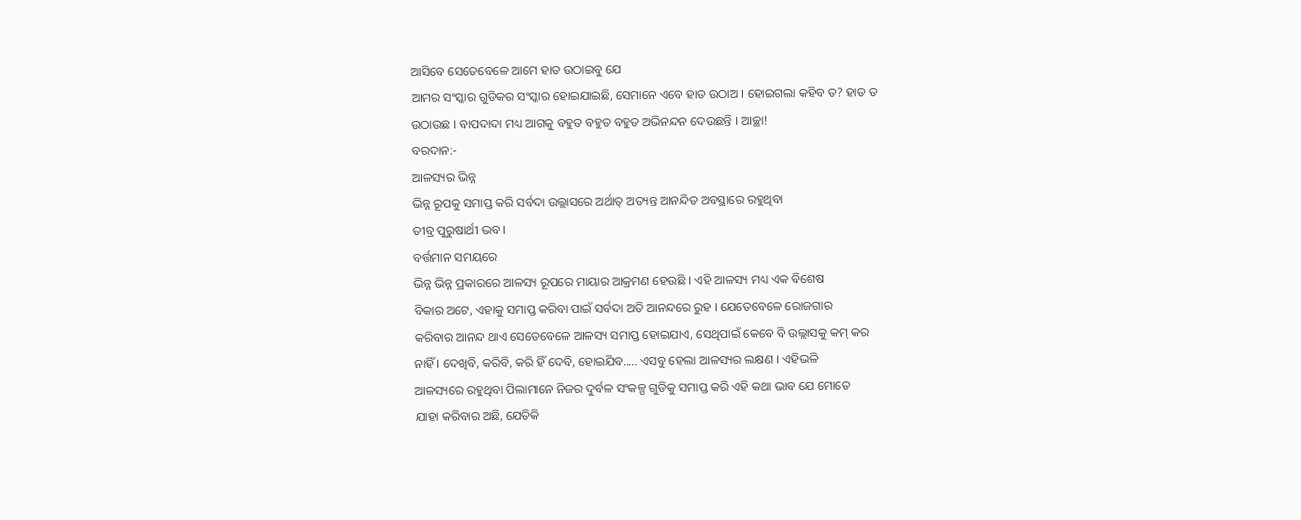ଆସିବେ ସେତେବେଳେ ଆମେ ହାତ ଉଠାଇବୁ ଯେ
ଆମର ସଂସ୍କାର ଗୁଡିକର ସଂସ୍କାର ହୋଇଯାଇଛି, ସେମାନେ ଏବେ ହାତ ଉଠାଅ । ହୋଇଗଲା କହିବ ତ? ହାତ ତ
ଉଠାଉଛ । ବାପଦାଦା ମଧ୍ୟ ଆଗକୁ ବହୁତ ବହୁତ ବହୁତ ଅଭିନନ୍ଦନ ଦେଉଛନ୍ତି । ଆଚ୍ଛା!
ବରଦାନ:-
ଆଳସ୍ୟର ଭିନ୍ନ
ଭିନ୍ନ ରୂପକୁ ସମାପ୍ତ କରି ସର୍ବଦା ଉଲ୍ଲାସରେ ଅର୍ଥାତ୍ ଅତ୍ୟନ୍ତ ଆନନ୍ଦିତ ଅବସ୍ଥାରେ ରହୁଥିବା
ତୀବ୍ର ପୁରୁଷାର୍ଥୀ ଭବ ।
ବର୍ତ୍ତମାନ ସମୟରେ
ଭିନ୍ନ ଭିନ୍ନ ପ୍ରକାରରେ ଆଳସ୍ୟ ରୂପରେ ମାୟାର ଆକ୍ରମଣ ହେଉଛି । ଏହି ଆଳସ୍ୟ ମଧ୍ୟ ଏକ ବିଶେଷ
ବିକାର ଅଟେ, ଏହାକୁ ସମାପ୍ତ କରିବା ପାଇଁ ସର୍ବଦା ଅତି ଆନନ୍ଦରେ ରୁହ । ଯେତେବେଳେ ରୋଜଗାର
କରିବାର ଆନନ୍ଦ ଥାଏ ସେତେବେଳେ ଆଳସ୍ୟ ସମାପ୍ତ ହୋଇଯାଏ, ସେଥିପାଇଁ କେବେ ବି ଉଲ୍ଲାସକୁ କମ୍ କର
ନାହିଁ । ଦେଖିବି, କରିବି, କରି ହିଁ ଦେବି, ହୋଇଯିବ..... ଏସବୁ ହେଲା ଆଳସ୍ୟର ଲକ୍ଷଣ । ଏହିଭଳି
ଆଳସ୍ୟରେ ରହୁଥିବା ପିଲାମାନେ ନିଜର ଦୁର୍ବଳ ସଂକଳ୍ପ ଗୁଡିକୁ ସମାପ୍ତ କରି ଏହି କଥା ଭାବ ଯେ ମୋତେ
ଯାହା କରିବାର ଅଛି, ଯେତିକି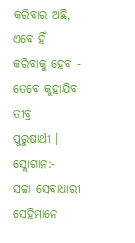କରିବାର ଅଛି, ଏବେ ହିଁ କରିବାକୁ ହେବ - ତେବେ କୁହାଯିବ ତୀବ୍ର
ପୁରୁଷାର୍ଥୀ ।
ସ୍ଲୋଗାନ:-
ସଚ୍ଚା ସେବାଧାରୀ
ସେହିମାନେ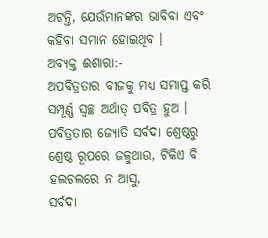ଅଟନ୍ତି, ଯେଉଁମାନଙ୍କର ଭାବିବା ଏବଂ କହିବା ସମାନ ହୋଇଥିବ ।
ଅବ୍ୟକ୍ତ ଈଶାରା:-
ଅପବିତ୍ରତାର ବୀଜକୁ ମଧ୍ୟ ସମାପ୍ତ କରି ସମ୍ପୂର୍ଣ୍ଣ ସ୍ୱଚ୍ଛ ଅର୍ଥାତ୍ ପବିତ୍ର ହୁଅ ।
ପବିତ୍ରତାର ଜ୍ୟୋତି ସର୍ବଦା ଶ୍ରେଷ୍ଠରୁ ଶ୍ରେଷ୍ଠ ରୂପରେ ଜଳୁଥାଉ, ଟିକିଏ ବି ହଲଚଲରେ ନ ଆସୁ,
ସର୍ବଦା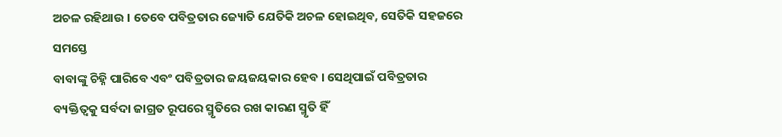ଅଚଳ ରହିଥାଉ । ତେବେ ପବିତ୍ରତାର ଜ୍ୟୋତି ଯେତିକି ଅଚଳ ହୋଇଥିବ, ସେତିକି ସହଜରେ ସମସ୍ତେ
ବାବାଙ୍କୁ ଚିହ୍ନି ପାରିବେ ଏବଂ ପବିତ୍ରତାର ଜୟଜୟକାର ହେବ । ସେଥିପାଇଁ ପବିତ୍ରତାର
ବ୍ୟକ୍ତିତ୍ୱକୁ ସର୍ବଦା ଜାଗ୍ରତ ରୂପରେ ସ୍ମୃତିରେ ରଖ କାରଣ ସ୍ମୃତି ହିଁ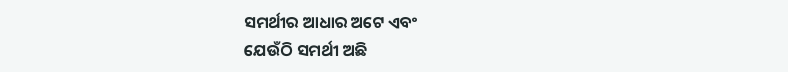ସମର୍ଥୀର ଆଧାର ଅଟେ ଏବଂ
ଯେଉଁଠି ସମର୍ଥୀ ଅଛି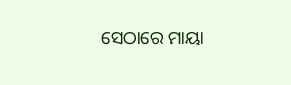ସେଠାରେ ମାୟା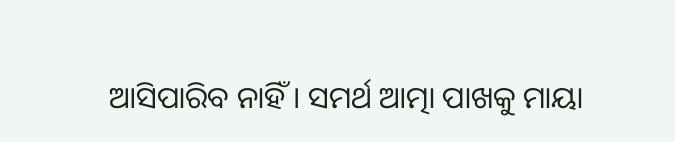ଆସିପାରିବ ନାହିଁ । ସମର୍ଥ ଆତ୍ମା ପାଖକୁ ମାୟା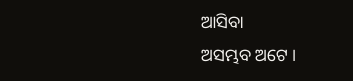ଆସିବା
ଅସମ୍ଭବ ଅଟେ ।